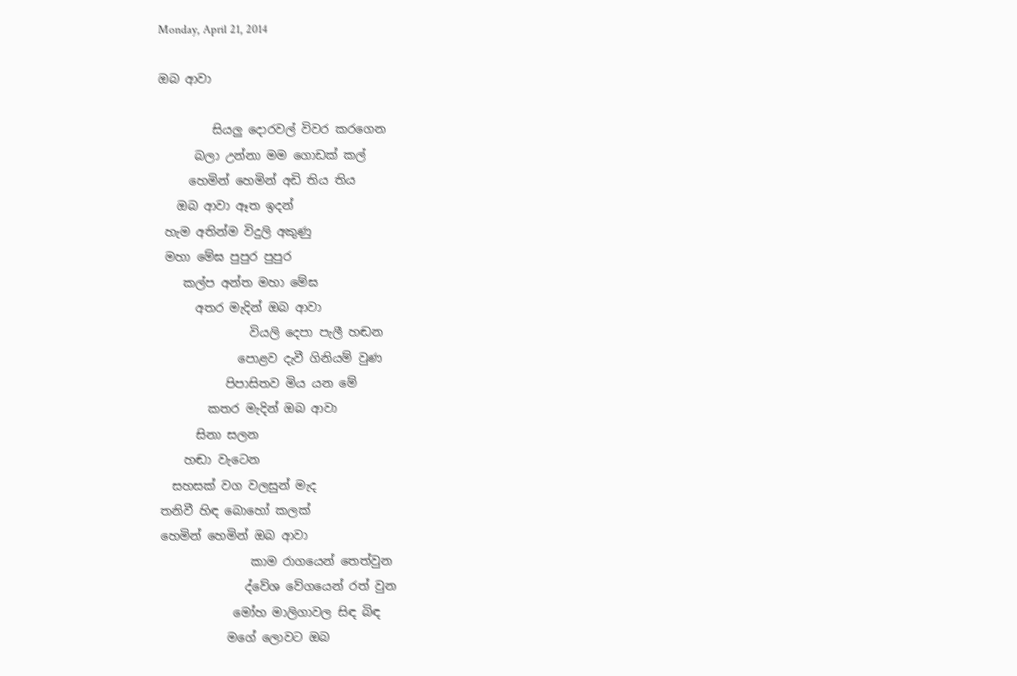Monday, April 21, 2014

ඔබ ආවා

         සියලු දොරවල් විවර කරගෙන
      බලා උන්නා මම ගොඩක් කල්
     හෙමින් හෙමින් අඩි තිය තිය
   ඔබ ආවා ඈත ඉදන්
 හැම අතින්ම විදුලි අකුණු
 මහා මේඝ පුපුර පුපුර
    කල්ප අන්ත මහා මේඝ
      අතර මැදින් ඔබ ආවා
               වියලි දෙපා පැලී හඬන
             පොළව දැවී ගිනියම් වුණ
           පිපාසිතව මිය යන මේ
        කතර මැදින් ඔබ ආවා
      සිනා සලන
    හඬා වැටෙන
  සහසක් වග වලසුන් මැද
තනිවී හිඳ බොහෝ කලක්
හෙමින් හෙමින් ඔබ ආවා
               කාම රාගයෙන් තෙත්වුන
              ද්වේශ වේගයෙන් රත් වුන
            මෝහ මාලිගාවල සිඳ බිඳ
           මගේ ලොවට ඔබ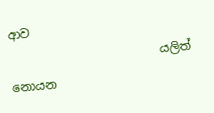ආව
                         යලිත් නොයන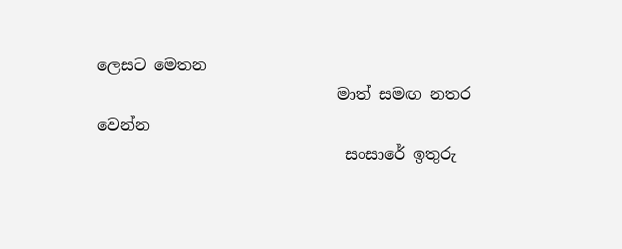ලෙසට මෙතන
                              මාත් සමඟ නතර වෙන්න
                               සංසාරේ ඉතුරු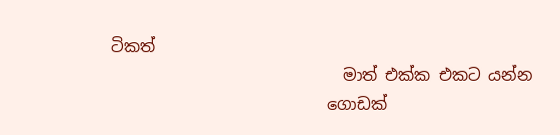ටිකත්
                             මාත් එක්ක එකට යන්න
                           ගොඩක්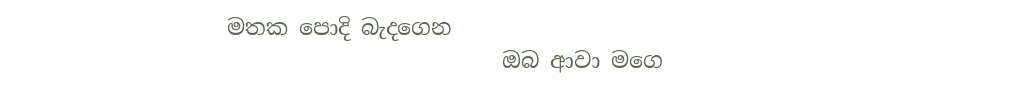මතක පොදි බැදගෙන
                         ඔබ ආවා මගෙ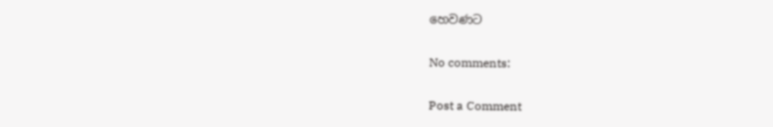හෙවණට

No comments:

Post a Comment